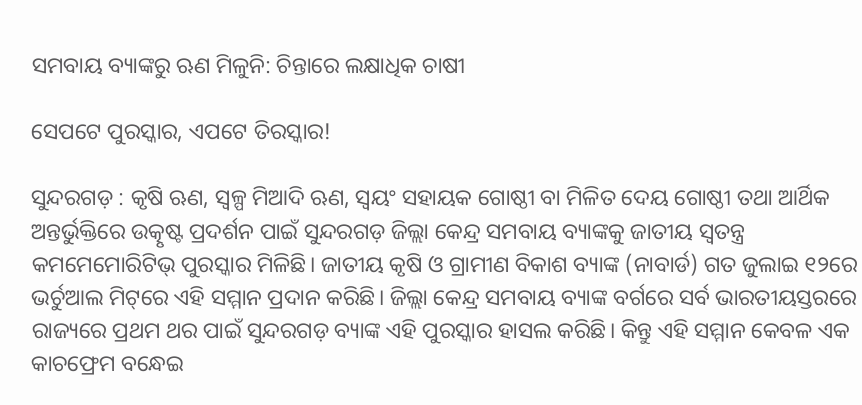ସମବାୟ ବ୍ୟାଙ୍କରୁ ଋଣ ମିଳୁନି: ଚିନ୍ତାରେ ଲକ୍ଷାଧିକ ଚାଷୀ

ସେପଟେ ପୁରସ୍କାର, ଏପଟେ ତିରସ୍କାର!

ସୁନ୍ଦରଗଡ଼ : କୃଷି ଋଣ, ସ୍ବଳ୍ପ ମିଆଦି ଋଣ, ସ୍ବୟଂ ସହାୟକ ଗୋଷ୍ଠୀ ବା ମିଳିତ ଦେୟ ଗୋଷ୍ଠୀ ତଥା ଆର୍ଥିକ ଅନ୍ତର୍ଭୁକ୍ତିରେ ଉତ୍କୃଷ୍ଟ ପ୍ରଦର୍ଶନ ପାଇଁ ସୁନ୍ଦରଗଡ଼ ଜିଲ୍ଲା କେନ୍ଦ୍ର ସମବାୟ ବ୍ୟାଙ୍କକୁ ଜାତୀୟ ସ୍ବତନ୍ତ୍ର କମମେମୋରିଟିଭ୍‌ ପୁରସ୍କାର ମିଳିଛି। ଜାତୀୟ କୃଷି ଓ ଗ୍ରାମୀଣ ବିକାଶ ବ୍ୟାଙ୍କ (ନାବାର୍ଡ) ଗତ ଜୁଲାଇ ୧୨ରେ ଭର୍ଚୁଆଲ ମିଟ୍‌ରେ ଏହି ସମ୍ମାନ ପ୍ରଦାନ କରିଛି। ଜିଲ୍ଲା କେନ୍ଦ୍ର ସମବାୟ ବ୍ୟାଙ୍କ ବର୍ଗରେ ସର୍ବ ଭାରତୀୟସ୍ତରରେ ରାଜ୍ୟରେ ପ୍ରଥମ ଥର ପାଇଁ ସୁନ୍ଦରଗଡ଼ ବ୍ୟାଙ୍କ ଏହି ପୁରସ୍କାର ହାସଲ କରିଛି। କିନ୍ତୁ ଏହି ସମ୍ମାନ କେବଳ ଏକ କାଚଫ୍ରେମ ବନ୍ଧେଇ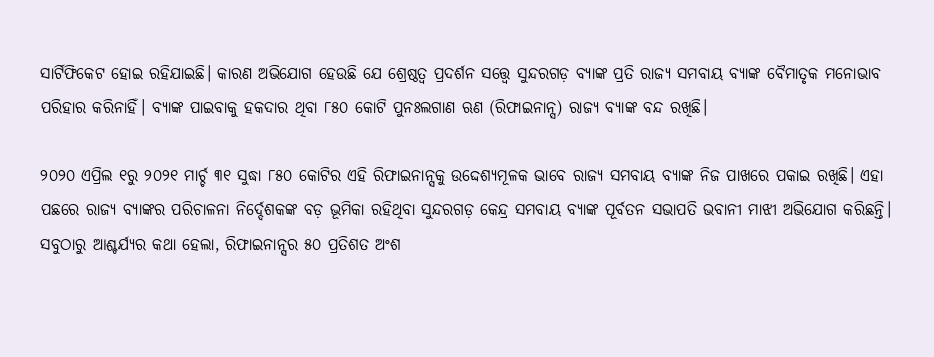ସାର୍ଟିଫିକେଟ ହୋଇ ରହିଯାଇଛି। କାରଣ ଅଭିଯୋଗ ହେଉଛି ଯେ ଶ୍ରେଷ୍ଠତ୍ବ ପ୍ରଦର୍ଶନ ସତ୍ତ୍ବେ ସୁନ୍ଦରଗଡ଼ ବ୍ୟାଙ୍କ ପ୍ରତି ରାଜ୍ୟ ସମବାୟ ବ୍ୟାଙ୍କ ବୈମାତୃକ ମନୋଭାବ ପରିହାର କରିନାହିଁ। ବ୍ୟାଙ୍କ ପାଇବାକୁ ହକଦାର ଥିବା ୮୫୦ କୋଟି ପୁନଃଲଗାଣ ଋଣ (ରିଫାଇନାନ୍ସ) ରାଜ୍ୟ ବ୍ୟାଙ୍କ ବନ୍ଦ ରଖିଛି।

୨୦୨୦ ଏପ୍ରିଲ ୧ରୁ ୨୦୨୧ ମାର୍ଚ୍ଚ ୩୧ ସୁଦ୍ଧା ୮୫୦ କୋଟିର ଏହି ରିଫାଇନାନ୍ସକୁ ଉଦ୍ଦେଶ୍ୟମୂଳକ ଭାବେ ରାଜ୍ୟ ସମବାୟ ବ୍ୟାଙ୍କ ନିଜ ପାଖରେ ପକାଇ ରଖିଛି। ଏହା ପଛରେ ରାଜ୍ୟ ବ୍ୟାଙ୍କର ପରିଚାଳନା ନିର୍ଦ୍ଦେଶକଙ୍କ ବଡ଼ ଭୂମିକା ରହିଥିବା ସୁନ୍ଦରଗଡ଼ କେନ୍ଦ୍ର ସମବାୟ ବ୍ୟାଙ୍କ ପୂର୍ବତନ ସଭାପତି ଭବାନୀ ମାଝୀ ଅଭିଯୋଗ କରିଛନ୍ତି। ସବୁଠାରୁ ଆଶ୍ଚର୍ଯ୍ୟର କଥା ହେଲା, ରିଫାଇନାନ୍ସ‌ର ୫୦ ପ୍ରତିଶତ ଅଂଶ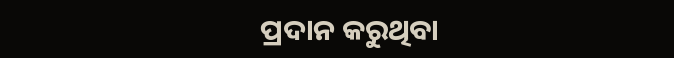ପ୍ରଦାନ କରୁଥିବା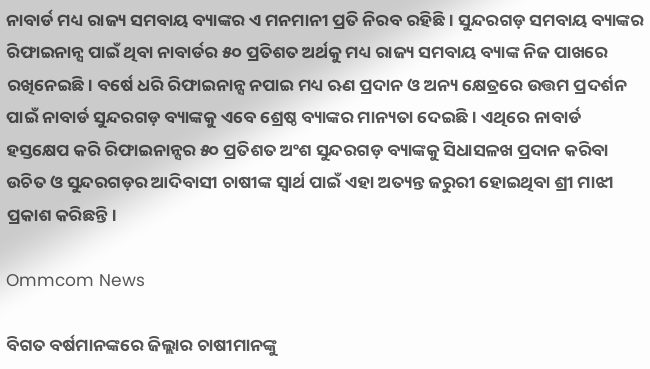ନାବାର୍ଡ ମଧ୍ୟ ରାଜ୍ୟ ସମବାୟ ବ୍ୟାଙ୍କର ଏ ମନମାନୀ ପ୍ରତି ନିରବ ରହିଛି। ସୁନ୍ଦରଗଡ଼ ସମବାୟ ବ୍ୟାଙ୍କର ରିଫାଇନାନ୍ସ ପାଇଁ ଥିବା ନାବାର୍ଡର ୫୦ ପ୍ରତିଶତ ଅର୍ଥକୁ ମଧ୍ୟ ରାଜ୍ୟ ସମବାୟ ବ୍ୟାଙ୍କ ନିଜ ପାଖରେ ରଖିନେଇଛି। ବର୍ଷେ ଧରି ରିଫାଇନାନ୍ସ ନପାଇ ମଧ୍ୟ ଋଣ ପ୍ରଦାନ ଓ ଅନ୍ୟ କ୍ଷେତ୍ରରେ ଉତ୍ତମ ପ୍ରଦର୍ଶନ ପାଇଁ ନାବାର୍ଡ ସୁନ୍ଦରଗଡ଼ ବ୍ୟାଙ୍କକୁ ଏବେ ଶ୍ରେଷ୍ଠ ବ୍ୟାଙ୍କର ମାନ୍ୟତା ଦେଇଛି। ଏଥିରେ ନାବାର୍ଡ ହସ୍ତକ୍ଷେପ କରି ରିଫାଇନାନ୍ସର ୫୦ ପ୍ରତିଶତ ଅଂଶ ସୁନ୍ଦରଗଡ଼ ବ୍ୟାଙ୍କକୁ ସିଧାସଳଖ ପ୍ରଦାନ କରିବା ଉଚିତ ଓ ସୁନ୍ଦରଗଡ଼ର ଆଦିବାସୀ ଚାଷୀଙ୍କ ସ୍ବାର୍ଥ ପାଇଁ ଏହା ଅତ୍ୟନ୍ତ ଜରୁରୀ ହୋଇଥିବା ଶ୍ରୀ ମାଝୀ ପ୍ରକାଶ କରିଛନ୍ତି।

Ommcom News

ବିଗତ ବର୍ଷମାନଙ୍କରେ ଜିଲ୍ଲାର ଚାଷୀମାନଙ୍କୁ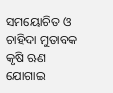ସମୟୋଚିତ ଓ ଚାହିଦା ମୁତାବକ କୃଷି ଋଣ ଯୋଗାଇ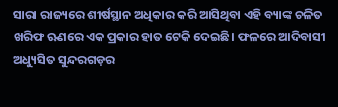ସାରା ରାଜ୍ୟରେ ଶୀର୍ଷସ୍ଥାନ ଅଧିକାର କରି ଆସିଥିବା ଏହି ବ୍ୟାଙ୍କ ଚଳିତ ଖରିଫ ଋଣରେ ଏକ ପ୍ରକାର ହାତ ଟେକି ଦେଇଛି। ଫଳରେ ଆଦିବାସୀ ଅଧ୍ୟୁସିତ ସୁନ୍ଦରଗଡ଼ର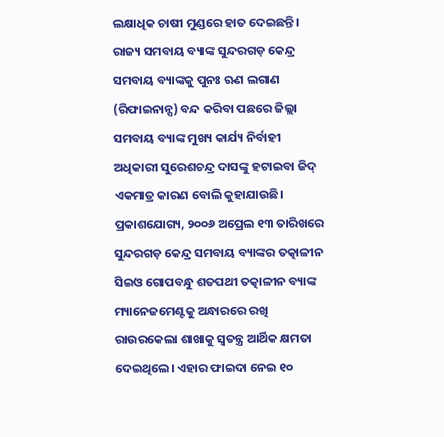ଲକ୍ଷାଧିକ ଚାଷୀ ମୁଣ୍ଡରେ ହାତ ଦେଇଛନ୍ତି। ରାଜ୍ୟ ସମବାୟ ବ୍ୟାଙ୍କ ସୁନ୍ଦରଗଡ଼ କେନ୍ଦ୍ର ସମବାୟ ବ୍ୟାଙ୍କକୁ ପୁନଃ ଋଣ ଲଗାଣ (ରିଫାଇନାନ୍ସ) ବନ୍ଦ କରିବା ପଛରେ ଜିଲ୍ଲା ସମବାୟ ବ୍ୟାଙ୍କ ମୁଖ୍ୟ କାର୍ଯ୍ୟ ନିର୍ବାହୀ ଅଧିକାରୀ ସୁରେଶଚନ୍ଦ୍ର ଦାସଙ୍କୁ ହଟାଇବା ଜିଦ୍‌ ଏକମାତ୍ର କାରଣ ବୋଲି କୁହାଯାଉଛି। ପ୍ରକାଶଯୋଗ୍ୟ, ୨୦୦୬ ଅପ୍ରେଲ ୧୩ ତାରିଖରେ ସୁନ୍ଦରଗଡ଼ କେନ୍ଦ୍ର ସମବାୟ ବ୍ୟାଙ୍କର ତତ୍କାଳୀନ ସିଇଓ ଗୋପବନ୍ଧୁ ଶତପଥୀ ତତ୍କାଳୀନ ବ୍ୟାଙ୍କ ମ୍ୟାନେଜମେଣ୍ଟକୁ ଅନ୍ଧାରରେ ରଖି ରାଉ‌ରକେଲା ଶାଖାକୁ ସ୍ବତନ୍ତ୍ର ଆର୍ଥିକ କ୍ଷମତା ଦେଇଥିଲେ। ଏହାର ଫାଇଦା ନେଇ ୧୦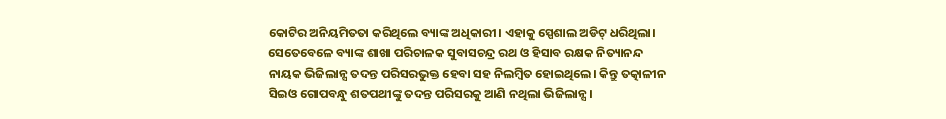କୋଟିର ଅନିୟମିତତା କରିଥିଲେ ବ୍ୟାଙ୍କ ଅଧିକାରୀ। ଏହାକୁ ସ୍ପେଶାଲ ଅଡିଟ୍‌ ଧରିଥିଲା। ସେତେବେଳେ ବ୍ୟାଙ୍କ ଶାଖା ପରିଚାଳକ ସୁବାସଚନ୍ଦ୍ର ରଥ ଓ ହିସାବ ରକ୍ଷକ ନିତ୍ୟାନନ୍ଦ ନାୟକ ଭିଜିଲାନ୍ସ ତଦନ୍ତ ପରିସରଭୁକ୍ତ ହେବା ସହ ନିଲମ୍ବିତ ହୋଇଥିଲେ। କିନ୍ତୁ ତତ୍କାଳୀନ ସିଇଓ ଗୋପବନ୍ଧୁ ଶତପଥୀଙ୍କୁ ତଦନ୍ତ ପରିସରକୁ ଆଣି ନଥିଲା ଭିଜିଲାନ୍ସ।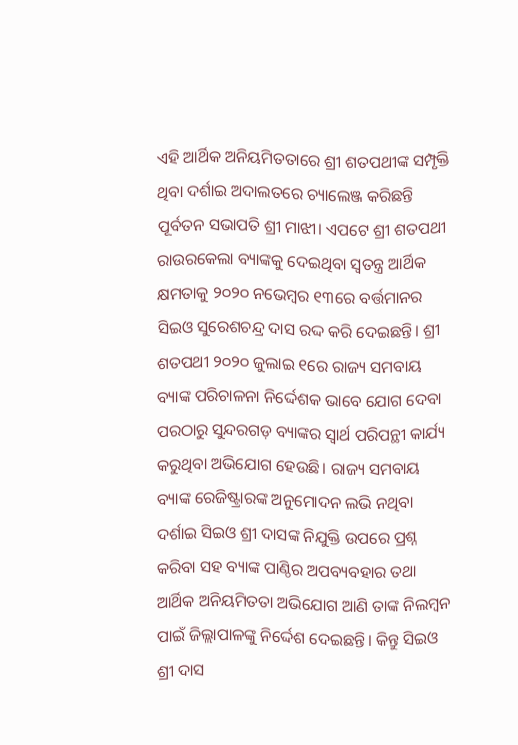ଏହି ଆର୍ଥିକ ଅନିୟମିତତାରେ ଶ୍ରୀ ଶତପଥୀଙ୍କ ସମ୍ପୃକ୍ତି ଥିବା ଦର୍ଶାଇ ଅଦାଲତରେ ଚ୍ୟାଲେଞ୍ଜ କରିଛନ୍ତି ପୂର୍ବତନ ସଭାପତି ଶ୍ରୀ ମାଝୀ। ଏପଟେ ଶ୍ରୀ ଶତପଥୀ ରାଉରକେଲା ବ୍ୟାଙ୍କକୁ ଦେଇଥିବା ସ୍ବତନ୍ତ୍ର ଆର୍ଥିକ କ୍ଷମତାକୁ ୨୦୨୦ ନଭେମ୍ବର ୧୩ରେ ବର୍ତ୍ତମାନର ସିଇଓ ସୁରେଶଚନ୍ଦ୍ର ଦାସ ରଦ୍ଦ କରି ଦେଇଛନ୍ତି। ଶ୍ରୀ ଶତପଥୀ ୨୦୨୦ ଜୁଲାଇ ୧ରେ ରାଜ୍ୟ ସମବାୟ ବ୍ୟାଙ୍କ ପରିଚାଳନା ନିର୍ଦ୍ଦେଶକ ଭାବେ ଯୋଗ ଦେବା ପରଠାରୁ ସୁନ୍ଦରଗଡ଼ ବ୍ୟାଙ୍କର ସ୍ବାର୍ଥ ପରିପନ୍ଥୀ କାର୍ଯ୍ୟ କରୁଥିବା ଅଭିଯୋଗ ହେଉଛି। ରାଜ୍ୟ ସମବାୟ ବ୍ୟାଙ୍କ ରେଜିଷ୍ଟ୍ରାରଙ୍କ ଅନୁମୋଦନ ଲଭି ନଥିବା ଦର୍ଶାଇ ସିଇଓ ଶ୍ରୀ ଦାସଙ୍କ ନିଯୁକ୍ତି ଉପରେ ପ୍ରଶ୍ନ କରିବା ସହ ବ୍ୟାଙ୍କ ପାଣ୍ଠିର ଅପବ୍ୟବହାର ତଥା ଆର୍ଥିକ ଅନିୟମିତତା ଅଭିଯୋଗ ଆଣି ତାଙ୍କ ନିଲମ୍ବନ ପାଇଁ ଜିଲ୍ଲାପାଳଙ୍କୁ ନିର୍ଦ୍ଦେଶ ଦେଇଛନ୍ତି। କିନ୍ତୁ ସିଇଓ ଶ୍ରୀ ଦାସ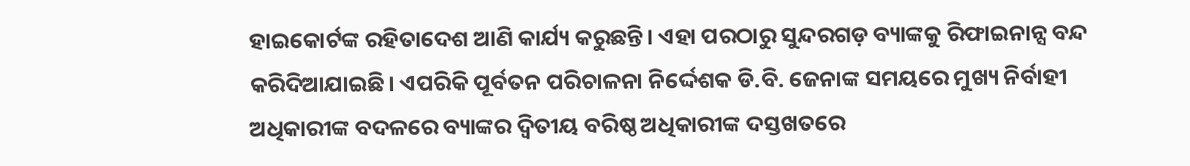ହାଇକୋର୍ଟଙ୍କ ରହିତାଦେଶ ଆଣି କାର୍ଯ୍ୟ କରୁଛନ୍ତି। ଏହା ପରଠାରୁ ସୁନ୍ଦରଗଡ଼ ବ୍ୟାଙ୍କକୁ ରିଫାଇନାନ୍ସ ବନ୍ଦ କରିଦିଆଯାଇଛି। ଏପରିକି ପୂର୍ବତନ ପରିଚାଳନା ନିର୍ଦ୍ଦେଶକ ଡି.ବି. ଜେନାଙ୍କ ସମୟରେ ମୁଖ୍ୟ ନିର୍ବାହୀ ଅଧିକାରୀଙ୍କ ବଦଳରେ ବ୍ୟାଙ୍କର ଦ୍ବିତୀୟ ବରିଷ୍ଠ ଅଧିକାରୀଙ୍କ ଦସ୍ତଖତରେ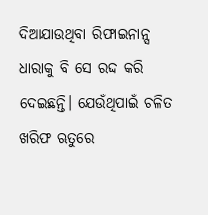ଦିଆଯାଉଥିବା ରିଫାଇନାନ୍ସ ଧାରାକୁ ବି ସେ ରଦ୍ଦ କରି ଦେଇଛନ୍ତି। ଯେଉଁଥିପାଇଁ ଚଳିତ ଖରିଫ ଋତୁରେ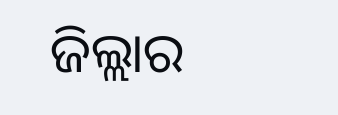ଜିଲ୍ଲାର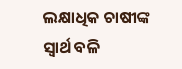ଲକ୍ଷାଧିକ ଚାଷୀଙ୍କ ସ୍ବାର୍ଥ ବଳି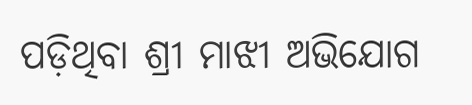ପଡ଼ିଥିବା ଶ୍ରୀ ମାଝୀ ଅଭିଯୋଗ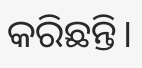କରିଛନ୍ତି।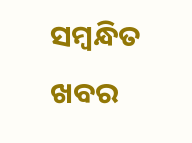ସମ୍ବନ୍ଧିତ ଖବର